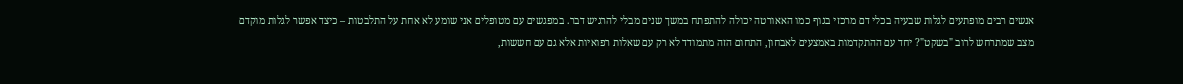אנשים רבים מופתעים לגלות שבעיה בכלי דם מרכזי בגוף כמו האאורטה יכולה להתפתח במשך שנים מבלי להרגיש דבר. במפגשים עם מטופלים אני שומע לא אחת על התלבטות – כיצד אפשר לגלות מוקדם מצב שמתרחש לרוב "בשקט"? יחד עם ההתקדמות באמצעים לאבחון, התחום הזה מתמודד לא רק עם שאלות רפואיות אלא גם עם חששות,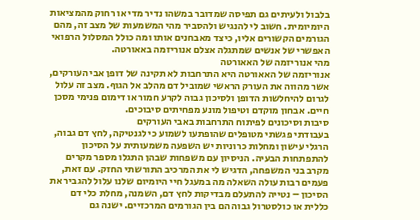בלבול ולעיתים גם תפיסה שמדובר במשהו נדיר מדי או רחוק מהמציאות היומיומית. חשוב לי להנגיש ולהסביר מהי המשמעות של מצב זה, מהם הגורמים הקשורים אליו, כיצד מאבחנים אותו ומה כולל המסלול הרפואי האפשרי של אנשים שמתגלה אצלם אנוריזמה באאורטה.
מהי אנוריזמה של האאורטה
אנוריזמה של האאורטה היא התרחבות לא תקינה של דופן אבי העורקים, אשר מהווה את העורק הראשי שמוביל דם מהלב אל הגוף. מצב זה עלול לגרום להיחלשות הדופן ולסיכון גבוה לקרע חמור או דימום פנימי מסכן חיים. אבחון מוקדם וטיפול מונע מפחיתים סיבוכים.
סיבות וסיכונים לפיתוח התרחבות באבי העורקים
בעבודתי פגשתי מטופלים שהופתעו לשמוע כי לגנטיקה, לחץ דם גבוה, הרגלי עישון ומחלות כרוניות יש השפעה משמעותית על הסיכון להתפתחות הבעיה. הניסיון עם משפחות שבהן התגלו מספר מקרים מקרב בני המשפחה, הדגיש לי את המרכיב התורשתי החזק. עם זאת, פעמים רבות עולה השאלה מה במעגל חיי היומיום שלנו עלול להגביר את הסיכון – נטייה להתעלם מבדיקות לחץ דם, השמנה, מחלת כלי דם כללית או כולסטרול גבוה הם בין הגורמים המרכזיים. ישנה גם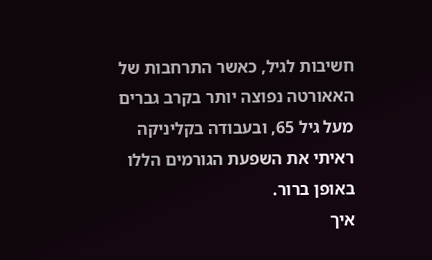חשיבות לגיל, כאשר התרחבות של האאורטה נפוצה יותר בקרב גברים מעל גיל 65, ובעבודה בקליניקה ראיתי את השפעת הגורמים הללו באופן ברור.
איך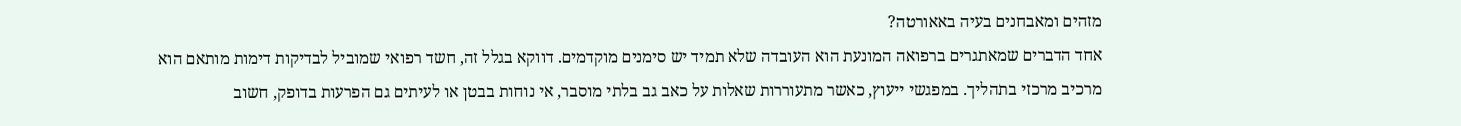מזהים ומאבחנים בעיה באאורטה?
אחד הדברים שמאתגרים ברפואה המונעת הוא העובדה שלא תמיד יש סימנים מוקדמים. דווקא בגלל זה, חשד רפואי שמוביל לבדיקות דימות מותאם הוא מרכיב מרכזי בתהליך. במפגשי ייעוץ, כאשר מתעוררות שאלות על כאב גב בלתי מוסבר, אי נוחות בבטן או לעיתים גם הפרעות בדופק, חשוב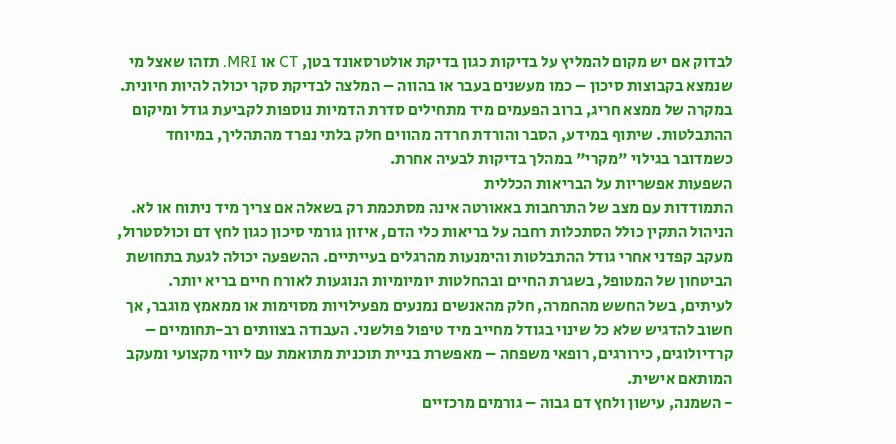לבדוק אם יש מקום להמליץ על בדיקות כגון בדיקת אולטרסאונד בטן, CT או MRI. תזהו שאצל מי שנמצא בקבוצות סיכון – כמו מעשנים בעבר או בהווה – המלצה לבדיקת סקר יכולה להיות חיונית.
במקרה של ממצא חריג, ברוב הפעמים מיד מתחילים סדרת הדמיות נוספות לקביעת גודל ומיקום ההתבלטות. שיתוף במידע, הסבר והורדת חרדה מהווים חלק בלתי נפרד מהתהליך, במיוחד כשמדובר בגילוי "מקרי" במהלך בדיקות לבעיה אחרת.
השפעות אפשריות על הבריאות הכללית
התמודדות עם מצב של התרחבות באאורטה אינה מסתכמת רק בשאלה אם צריך מיד ניתוח או לא. הניהול התקין כולל הסתכלות רחבה על בריאות כלי הדם, איזון גורמי סיכון כגון לחץ דם וכולסטרול, מעקב קפדני אחרי גודל ההתבלטות והימנעות מהרגלים בעייתיים. ההשפעה יכולה לגעת בתחושת הביטחון של המטופל, בשגרת החיים ובהחלטות יומיומיות הנוגעות לאורח חיים בריא יותר.
לעיתים, בשל החשש מהחמרה, חלק מהאנשים נמנעים מפעילויות מסוימות או ממאמץ מוגבר, אך חשוב להדגיש שלא כל שינוי בגודל מחייב מיד טיפול פולשני. העבודה בצוותים רב-תחומיים – קרדיולוגים, כירורגים, רופאי משפחה – מאפשרת בניית תוכנית מתואמת עם ליווי מקצועי ומעקב המותאם אישית.
- השמנה, עישון ולחץ דם גבוה – גורמים מרכזיים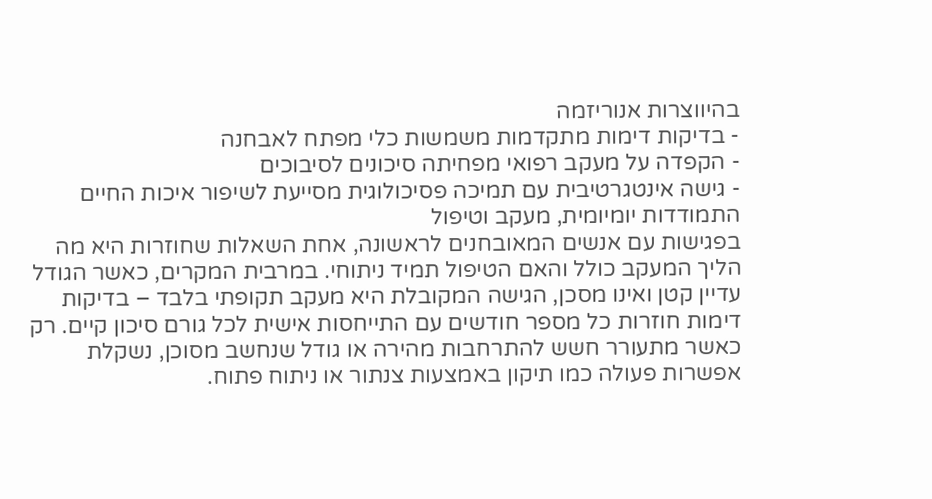בהיווצרות אנוריזמה
- בדיקות דימות מתקדמות משמשות כלי מפתח לאבחנה
- הקפדה על מעקב רפואי מפחיתה סיכונים לסיבוכים
- גישה אינטגרטיבית עם תמיכה פסיכולוגית מסייעת לשיפור איכות החיים
התמודדות יומיומית, מעקב וטיפול
בפגישות עם אנשים המאובחנים לראשונה, אחת השאלות שחוזרות היא מה הליך המעקב כולל והאם הטיפול תמיד ניתוחי. במרבית המקרים, כאשר הגודל עדיין קטן ואינו מסכן, הגישה המקובלת היא מעקב תקופתי בלבד – בדיקות דימות חוזרות כל מספר חודשים עם התייחסות אישית לכל גורם סיכון קיים. רק כאשר מתעורר חשש להתרחבות מהירה או גודל שנחשב מסוכן, נשקלת אפשרות פעולה כמו תיקון באמצעות צנתור או ניתוח פתוח.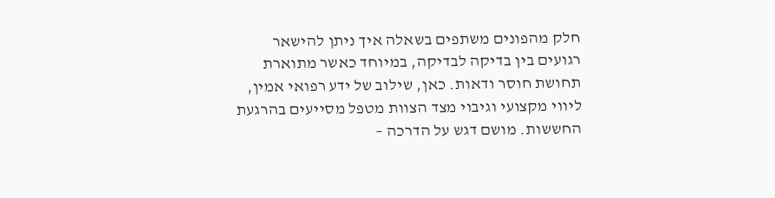חלק מהפונים משתפים בשאלה איך ניתן להישאר רגועים בין בדיקה לבדיקה, במיוחד כאשר מתוארת תחושת חוסר ודאות. כאן, שילוב של ידע רפואי אמין, ליווי מקצועי וגיבוי מצד הצוות מטפל מסייעים בהרגעת החששות. מושם דגש על הדרכה –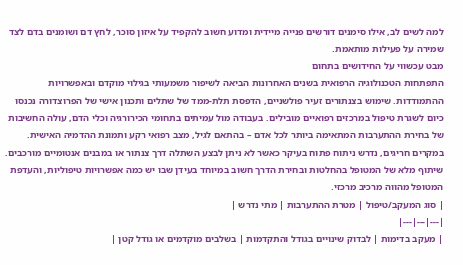למה לשים לב, אילו סימנים דורשים פנייה מיידית ומדוע חשוב להקפיד על איזון סוכר, לחץ דם ושומנים בדם לצד שמירה על פעילות מותאמת.
מבט עכשווי על החידושים בתחום
התפתחות הטכנולוגיה הרפואית בשנים האחרונות הביאה לשיפור משמעותי בגילוי מוקדם ובאפשרויות ההתמודדות. שימוש בצנתורים זעיר פולשניים, הדפסת תלת-ממד של שתלים ותכנון אישי של הפרוצדורה נכנסו כיום לשגרת טיפול במרכזים רפואיים מובילים. בעבודה מול עמיתים בתחומי הכירורגיה וכלי הדם, עולה החשיבות של בחירת ההתערבות המתאימה ביותר לכל אדם – בהתאם לגיל, מצב רפואי רקע ותמונת ההדמיה האישית.
במקרים חריגים, נדרש ניתוח פתוח בעיקר כאשר לא ניתן לבצע השתלה דרך צנתור או במבנים אנטומיים מורכבים. שיתוף מלא של המטופל בהחלטות ובחירת הדרך חשוב במיוחד בעידן שבו יש כמה אפשרויות טיפוליות, והעדפת המטופל מהווה מרכיב מרכזי.
| סוג המעקב/טיפול | מטרת ההתערבות | מתי נדרש |
|---|---|---|
| מעקב בדימות | לבדוק שינויים בגודל והתקדמות | בשלבים מוקדמים או גודל קטן |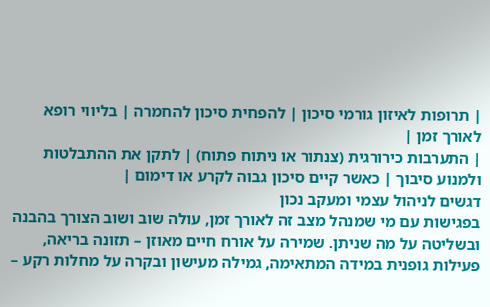| תרופות לאיזון גורמי סיכון | להפחית סיכון להחמרה | בליווי רופא לאורך זמן |
| התערבות כירורגית (צנתור או ניתוח פתוח) | לתקן את ההתבלטות ולמנוע סיבוך | כאשר קיים סיכון גבוה לקרע או דימום |
דגשים לניהול עצמי ומעקב נכון
בפגישות עם מי שמנהל מצב זה לאורך זמן, עולה שוב ושוב הצורך בהבנה ובשליטה על מה שניתן. שמירה על אורח חיים מאוזן – תזונה בריאה, פעילות גופנית במידה המתאימה, גמילה מעישון ובקרה על מחלות רקע –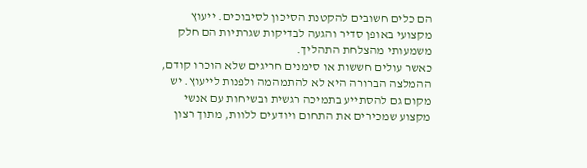הם כלים חשובים להקטנת הסיכון לסיבוכים. ייעוץ מקצועי באופן סדיר והגעה לבדיקות שגרתיות הם חלק משמעותי מהצלחת התהליך.
כאשר עולים חששות או סימנים חריגים שלא הוכרו קודם, ההמלצה הברורה היא לא להתמהמה ולפנות לייעוץ. יש מקום גם להסתייע בתמיכה רגשית ובשיחות עם אנשי מקצוע שמכירים את התחום ויודעים ללוות, מתוך רצון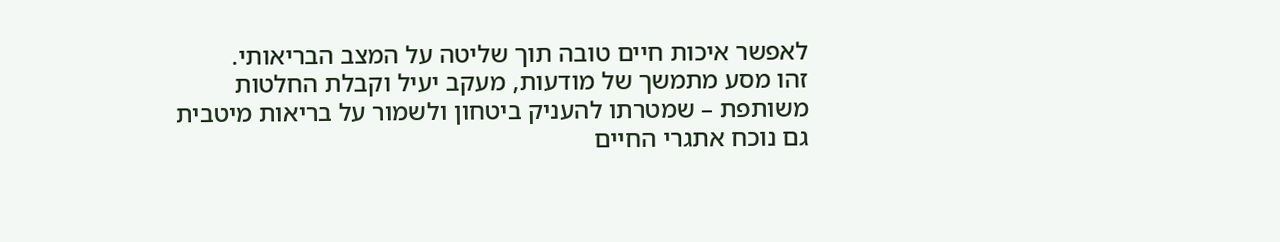לאפשר איכות חיים טובה תוך שליטה על המצב הבריאותי.
זהו מסע מתמשך של מודעות, מעקב יעיל וקבלת החלטות משותפת – שמטרתו להעניק ביטחון ולשמור על בריאות מיטבית גם נוכח אתגרי החיים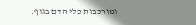ומורכבות כלי הדם בגוף.